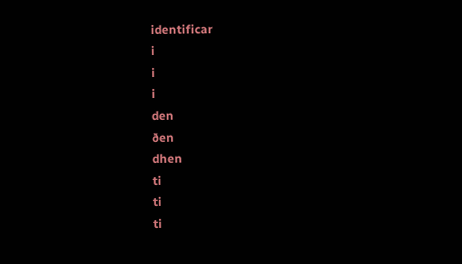identificar
i
i
i
den
ðen
dhen
ti
ti
ti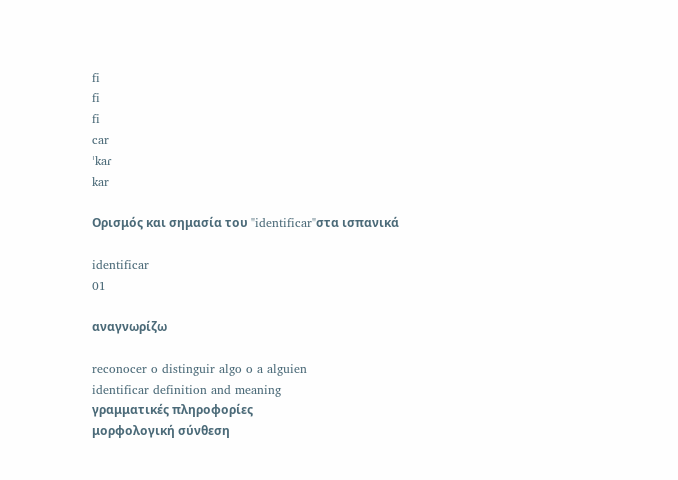fi
fi
fi
car
ˈkaɾ
kar

Ορισμός και σημασία του "identificar"στα ισπανικά

identificar
01

αναγνωρίζω

reconocer o distinguir algo o a alguien
identificar definition and meaning
γραμματικές πληροφορίες
μορφολογική σύνθεση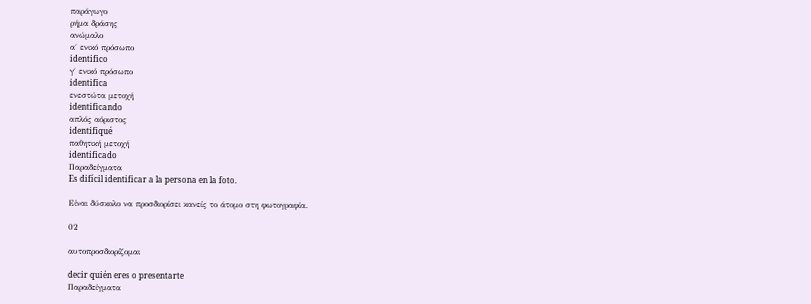παράγωγο
ρήμα δράσης
ανώμαλο
α΄ ενικό πρόσωπο
identifico
γ΄ ενικό πρόσωπο
identifica
ενεστώτα μετοχή
identificando
απλός αόριστος
identifiqué
παθητική μετοχή
identificado
Παραδείγματα
Es difícil identificar a la persona en la foto.

Είναι δύσκολο να προσδιορίσει κανείς το άτομο στη φωτογραφία.

02

αυτοπροσδιορίζομαι

decir quién eres o presentarte
Παραδείγματα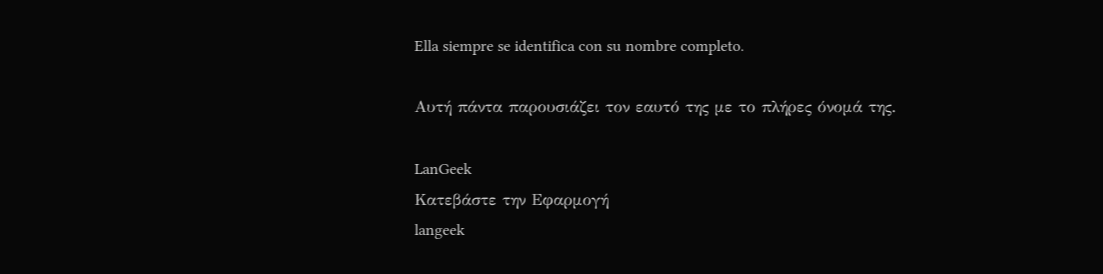Ella siempre se identifica con su nombre completo.

Αυτή πάντα παρουσιάζει τον εαυτό της με το πλήρες όνομά της.

LanGeek
Κατεβάστε την Εφαρμογή
langeek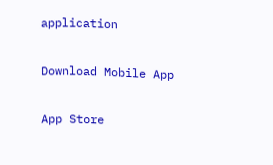application

Download Mobile App

App Store